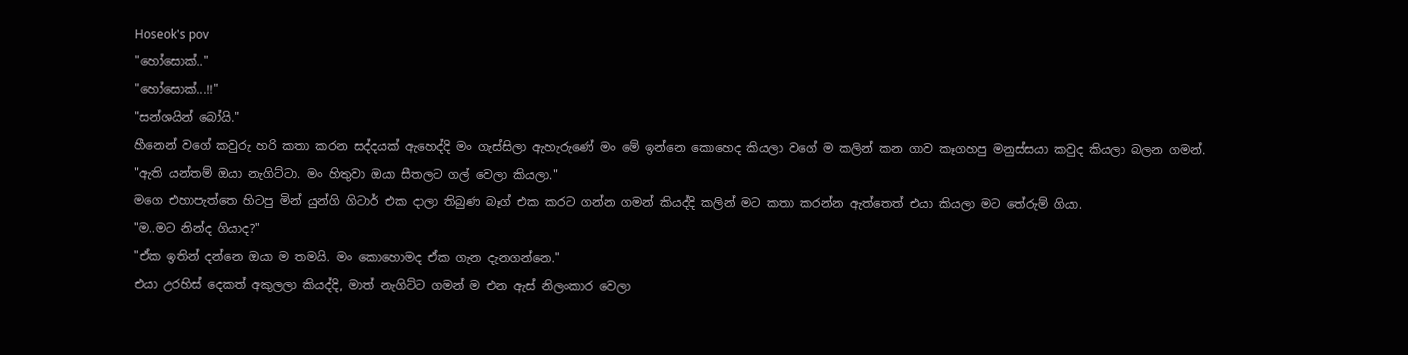Hoseok's pov
"හෝසොක්.."
"හෝසොක්...!!"
"සන්ශයින් බෝයි."
හීනෙන් වගේ කවුරු හරි කතා කරන සද්දයක් ඇහෙද්දි මං ගැස්සිලා ඇහැරුණේ මං මේ ඉන්නෙ කොහෙද කියලා වගේ ම කලින් කන ගාව කෑගහපු මනුස්සයා කවුද කියලා බලන ගමන්.
"ඇති යන්තම් ඔයා නැගිට්ටා. මං හිතුවා ඔයා සීතලට ගල් වෙලා කියලා."
මගෙ එහාපැත්තෙ හිටපු මින් යුන්ගි ගිටාර් එක දාලා තිබුණ බෑග් එක කරට ගන්න ගමන් කියද්දි කලින් මට කතා කරන්න ඇත්තෙත් එයා කියලා මට තේරුම් ගියා.
"ම..මට නින්ද ගියාද?"
"ඒක ඉතින් දන්නෙ ඔයා ම තමයි. මං කොහොමද ඒක ගැන දැනගන්නෙ."
එයා උරහිස් දෙකත් අකුලලා කියද්දි, මාත් නැගිට්ට ගමන් ම එන ඇස් නිලංකාර වෙලා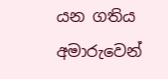යන ගතිය අමාරුවෙන්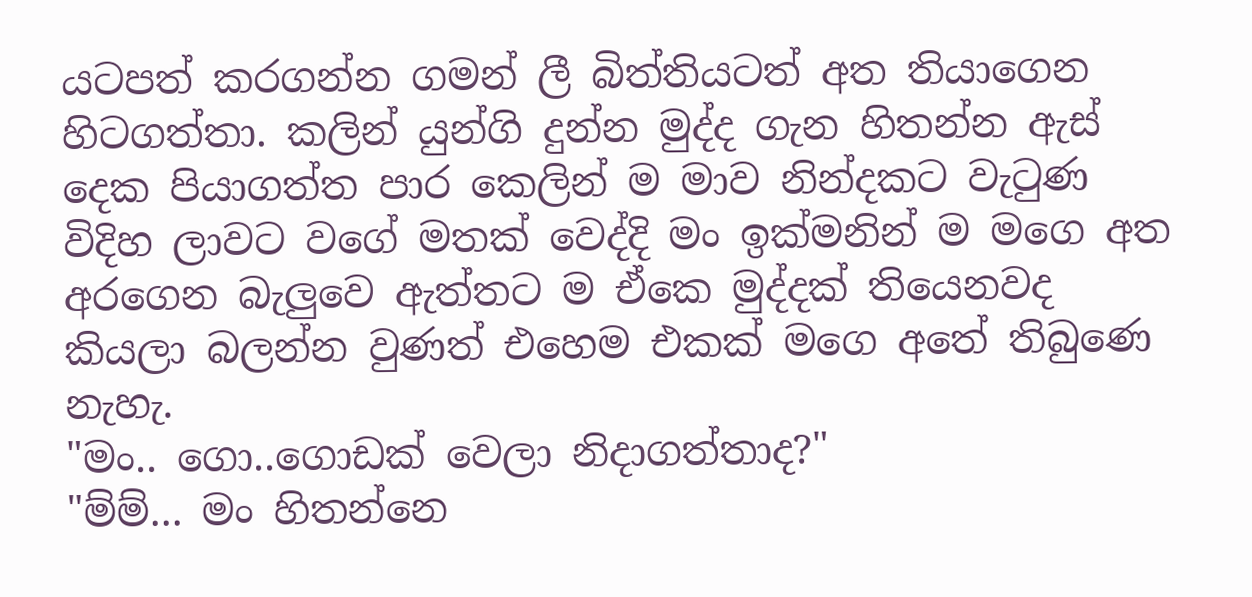යටපත් කරගන්න ගමන් ලී බිත්තියටත් අත තියාගෙන හිටගත්තා. කලින් යුන්ගි දුන්න මුද්ද ගැන හිතන්න ඇස් දෙක පියාගත්ත පාර කෙලින් ම මාව නින්දකට වැටුණ විදිහ ලාවට වගේ මතක් වෙද්දි මං ඉක්මනින් ම මගෙ අත අරගෙන බැලුවෙ ඇත්තට ම ඒකෙ මුද්දක් තියෙනවද කියලා බලන්න වුණත් එහෙම එකක් මගෙ අතේ තිබුණෙ නැහැ.
"මං.. ගො..ගොඩක් වෙලා නිදාගත්තාද?"
"ම්ම්... මං හිතන්නෙ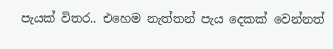පැයක් විතර.. එහෙම නැත්තන් පැය දෙකක් වෙන්නත්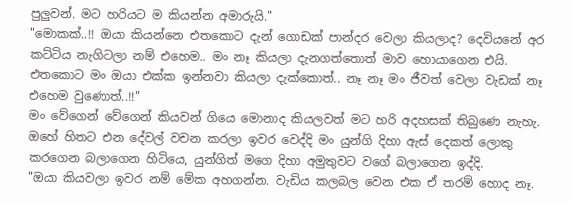පුලුවන්. මට හරියට ම කියන්න අමාරුයි."
"මොකක්..!! ඔයා කියන්නෙ එතකොට දැන් ගොඩක් පාන්දර වෙලා කියලාද? දෙවියනේ අර කට්ටිය නැගිටලා නම් එහෙම.. මං නෑ කියලා දැනගත්තොත් මාව හොයාගෙන එයි. එතකොට මං ඔයා එක්ක ඉන්නවා කියලා දැක්කොත්.. නෑ නෑ මං ජීවත් වෙලා වැඩක් නෑ එහෙම වුණොත්..!!"
මං වේගෙන් වේගෙන් කියවන් ගියෙ මොනාද කියලවත් මට හරි අදහසක් තිබුණෙ නැහැ. ඔහේ හිතට එන දේවල් වචන කරලා ඉවර වෙද්දි මං යුන්ගි දිහා ඇස් දෙකත් ලොකු කරගෙන බලාගෙන හිටියෙ, යුන්ගිත් මගෙ දිහා අමුතුවට වගේ බලාගෙන ඉද්දි.
"ඔයා කියවලා ඉවර නම් මේක අහගන්න. වැඩිය කලබල වෙන එක ඒ තරම් හොද නෑ.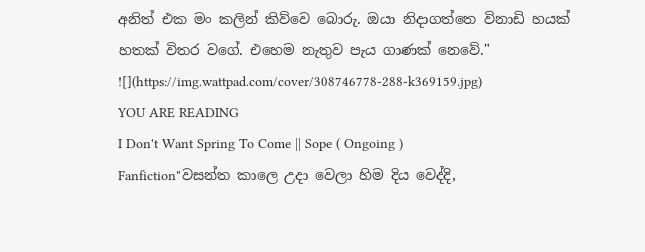අනිත් එක මං කලින් කිව්වෙ බොරු. ඔයා නිදාගත්තෙ විනාඩි හයක් හතක් විතර වගේ. එහෙම නැතුව පැය ගාණක් නෙවේ."
![](https://img.wattpad.com/cover/308746778-288-k369159.jpg)
YOU ARE READING
I Don't Want Spring To Come || Sope ( Ongoing )
Fanfiction"වසන්ත කාලෙ උදා වෙලා හිම දිය වෙද්දි,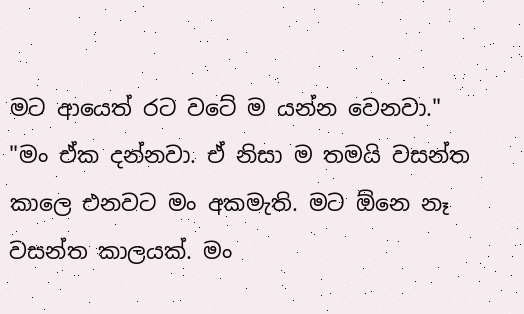මට ආයෙත් රට වටේ ම යන්න වෙනවා." "මං ඒක දන්නවා. ඒ නිසා ම තමයි වසන්ත කාලෙ එනවට මං අකමැති. මට ඕනෙ නෑ වසන්ත කාලයක්. මං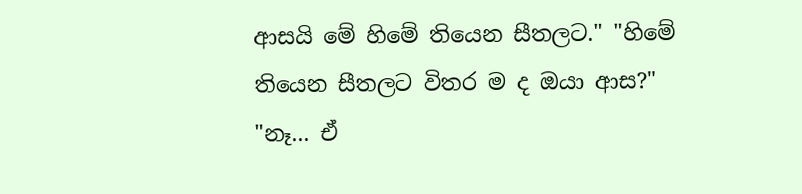ආසයි මේ හිමේ තියෙන සීතලට." "හිමේ තියෙන සීතලට විතර ම ද ඔයා ආස?" "නෑ... ඒ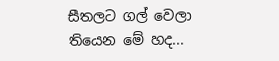සීතලට ගල් වෙලා තියෙන මේ හද...